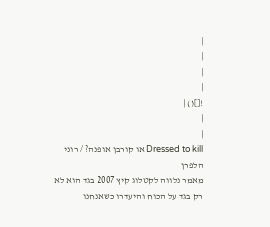|
|
|
|
![]() |
|
|
Dressed to kill או קורבן אופנה? / רוני הלפרן
מאמר נלווה לקטלוג קיץ 2007 בגד הוא לא רק בגד על הכוח והיעדרו כשאנחנו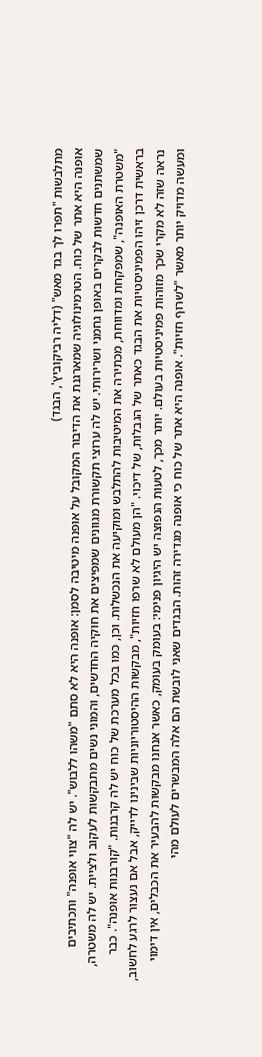מתלבשות "תפרו לך בגד מאש" (דליה רביקוביץ', הבגד)
אופנה היא אתר של כוח. הטרמינולוגיה שמארגנת את הדיבור המקובל על אופנה מיטיבה לסמן: אופנה היא לא סתם "משהו ללבוש". יש לה "צווי אופנה" ותכתיבים שמשתנים חדשות לבקרים באופן גחמני ושרירותי. יש לה ערוצי תקשורת מגוונים שמפיצים את חוקיה החדשים, והמוני נשים מתבקשות לעקוב ולציית. יש לה משטרה, "משטרת האופנה", שמפקחת ומדווחת, מכתירה את המיטיבות להתלבש ומוקיעה את הנכשלות. וכן, כמו בכל מערכת של כוח יש לה קרבנות. "קורבנות אופנה". כבר בראשית דרכן זיהו הפמיניסטיות את הבגד כאתר של הגבלות, של דיכוי. "הן מעולם לא שרפו חזיות", מבקשות ההיסטוריוניות שבינינו לדייק, אבל אם נעצור לרגע לחשוב, נראה שזה לא מקרי שכך מזוהות פמיניסטיות בעולם. יותר מכך, לטעות הנפוצה יש היגיון פנימי: בעומק בעומק, כאשר אנחנו מבקשות להבעיר את הכבלים, אין דימוי ומעשה מדויק יותר מאשר "לשרוף חזיות". אופנה היא אתר של כוח כי אופנה מגדירה זהות. הבגדים שאני לובשת הם אלה המבשרים לעולם מהי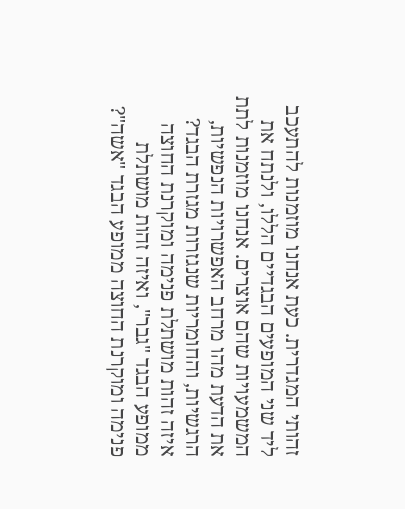זהותי המגדרית. כעת אנחנו מוזמנות להתעכב ליד שני המופעים הבגדיים הללו, ולנתח את המשמעויות שהם אוצרים. אנחנו מוזמנות לתת את הדעת מהו מרחב האפשרויות הנפשיות, הרגשיות, והחומריות שנגזרות מגזרת הבגד? איזה זהות מושתלת פנימה ומוקרנת החוצה ממופע הבגד "גבר", ואיזה זהות מושתלת פנימה ומוקרנת החוצה ממופע הבגד "אשה"?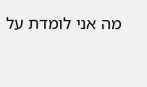מה אני לומדת על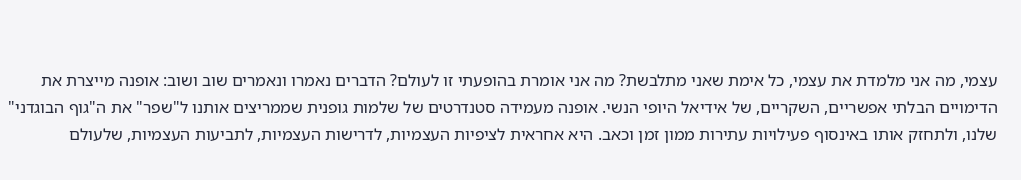עצמי, מה אני מלמדת את עצמי, כל אימת שאני מתלבשת? מה אני אומרת בהופעתי זו לעולם? הדברים נאמרו ונאמרים שוב ושוב: אופנה מייצרת את הדימויים הבלתי אפשריים, השקריים, של אידיאל היופי הנשי. אופנה מעמידה סטנדרטים של שלמות גופנית שממריצים אותנו ל"שפר" את ה"גוף הבוגדני" שלנו, ולתחזק אותו באינסוף פעילויות עתירות ממון זמן וכאב. היא אחראית לציפיות העצמיות, לדרישות העצמיות, לתביעות העצמיות, שלעולם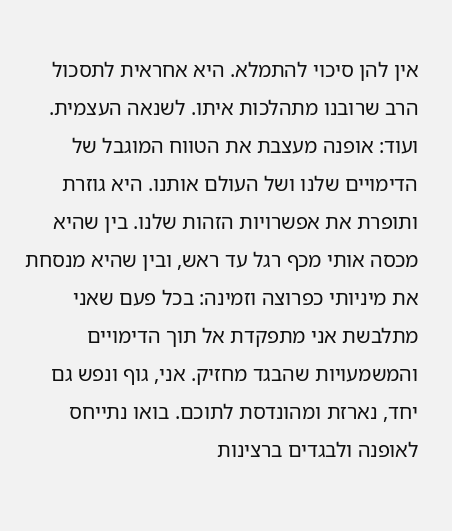אין להן סיכוי להתמלא. היא אחראית לתסכול הרב שרובנו מתהלכות איתו. לשנאה העצמית. ועוד: אופנה מעצבת את הטווח המוגבל של הדימויים שלנו ושל העולם אותנו. היא גוזרת ותופרת את אפשרויות הזהות שלנו. בין שהיא מכסה אותי מכף רגל עד ראש, ובין שהיא מנסחת את מיניותי כפרוצה וזמינה: בכל פעם שאני מתלבשת אני מתפקדת אל תוך הדימויים והמשמעויות שהבגד מחזיק. אני, גוף ונפש גם יחד, נארזת ומהונדסת לתוכם. בואו נתייחס לאופנה ולבגדים ברצינות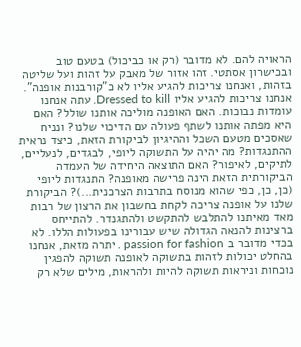הראויה להם. לא מדובר (רק או כביכול) בטעם טוב ובכישרון אסתטי. זהו אזור של מאבק על זהות ועל שליטה בזהות, ואנחנו צריכות להגיע אליו לא כ"קורבנות אופנה". אנחנו צריכות להגיע אליו Dressed to kill. עתה אנחנו עומדות נבוכות. האם האופנה מוליכה אותנו שולל? האם היא מפתה אותנו לשתף פעולה עם הדיכוי שלנו? ונניח שאסכים מטעם השכל וההיגיון לביקורת הזאת, כיצד נראית ההתנגדות? מה יהיה על התשוקה ליופי, לבגדים, לנעליים, לתיקים, לאיפור? האם התוצאה היחידה של העמדה הביקורתית הזאת הינה פרישה מאופנה? התנגדות ליופי (כן, כן, כפי שהוא מנוסח בתרבות הצרכנית...)? הביקורת שלנו על אופנה צריכה לקחת בחשבון את הרצון של רבות מאד מאיתנו להתלבש להתקשט ולהתגנדר. להתייחס ברצינות להנאה הגדולה שיש עבורינו בפעולות הללו. לא בכדי מדובר ב passion for fashion . יתרה מזאת, אנחנו בהחלט יכולות לזהות בתשוקה לאופנה תשוקה להפגין נוכחות וניראות תשוקה להיות ולהראות, מילים שלא רק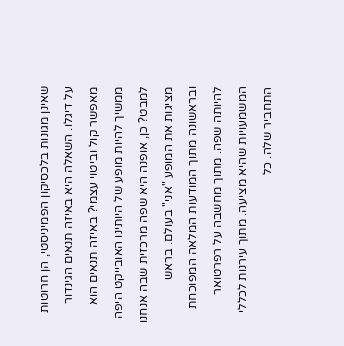שאינן מגונות בלכסיקון הפמיניסטי, הן חרוטות על דיגלו. השאלה היא באיזה תנאים הגינדור מאפשר קול וביטוי עצמי? באיזה תנאים הוא ממשיך להיות מופע של היותינו האובייקט היפה למבט? כן, אופנה היא שפה מרכזית שבה אנחנו מציגות את המופע "אני" בעולם. בראש ובראשונה מתוך המודעות המלאה המפוכחת להיותה שפה. מתוך מחשבה על רפרטואר המשמעויות שהיא מציעה. מתוך עירנות לכללי התחביר שלה. כל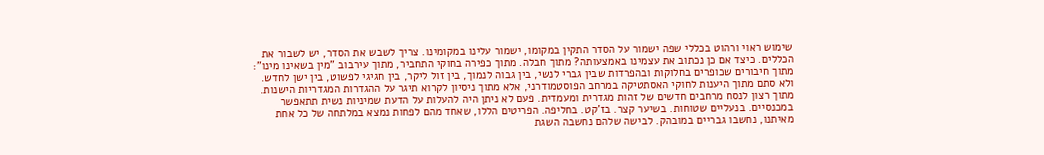שימוש ראוי ורהוט בכללי שפה ישמור על הסדר התקין במקומו, ישמור עלינו במקומינו. צריך לשבש את הסדר, יש לשבור את הכללים. כיצד אם כן נכתוב את עצמינו באמצעותה? מתוך חבלה. מתוך כפירה בחוקי התחביר, מתוך עירבוב "מין בשאינו מינו": מתוך חיבורים שכופרים בחלוקות ובהפרדות שבין גברי לנשי, בין גבוה לנמוך, בין זול ליקר, בין חגיגי לפשוט, בין ישן לחדש. ולא סתם מתוך היענות לחוקי האסתטיקה במרחב הפוסטמודרני, אלא מתוך ניסיון לקרוא תיגר על ההגדרות המגדריות הישנות. מתוך רצון לנסח מרחבים חדשים של זהות מגדרית ומעמדית. פעם לא ניתן היה להעלות על הדעת שמיניות נשית תתאפשר במכנסיים. בנעליים שטוחות. בשיער קצר. בז'קט. בחליפה. הפריטים הללו, שאחד מהם לפחות נמצא במלתחה של כל אחת מאיתנו, נחשבו גבריים במובהק. לבישה שלהם נחשבה השגת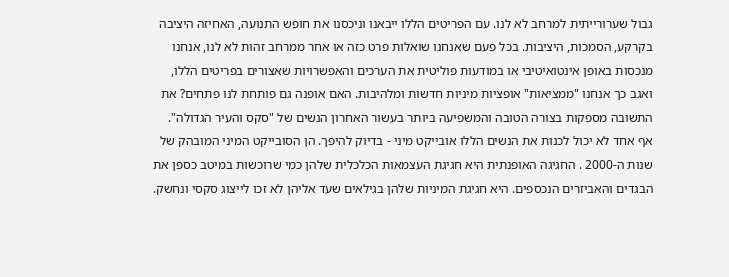גבול שערורייתית למרחב לא לנו. עם הפריטים הללו ייבאנו וניכסנו את חופש התנועה, האחיזה היציבה בקרקע, הסמכות, היציבות. בכל פעם שאנחנו שואלות פרט כזה או אחר ממרחב זהות לא לנו, אנחנו מנכסות באופן אינטואיטיבי או במודעות פוליטית את הערכים והאפשרויות שאצורים בפריטים הללו, ואגב כך אנחנו "ממציאות" אופציות מיניות חדשות ומלהיבות. האם אופנה גם פותחת לנו פתחים? את התשובה מספקות בצורה הטובה והמשפיעה ביותר בעשור האחרון הנשים של "סקס והעיר הגדולה". אף אחד לא יכול לכנות את הנשים הללו אובייקט מיני - בדיוק להיפך. הן הסובייקט המיני המובהק של שנות ה-2000 . החגיגה האופנתית היא חגיגת העצמאות הכלכלית שלהן כמי שרוכשות במיטב כספן את הבגדים והאביזרים הנכספים. היא חגיגת המיניות שלהן בגילאים שעד אליהן לא זכו לייצוג סקסי ונחשק.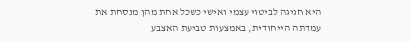היא חגיגה לביטוי עצמי ואישי כשכל אחת מהן מנסחת את עמדתה הייחודית, באמצעות טביעת האצבע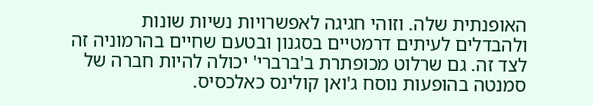האופנתית שלה. וזוהי חגיגה לאפשרויות נשיות שונות ולהבדלים לעיתים דרמטיים בסגנון ובטעם שחיים בהרמוניה זה לצד זה. גם שרלוט מכופתרת ב'ברברי' יכולה להיות חברה של סמנטה בהופעות נוסח ג'ואן קולינס כאלכסיס.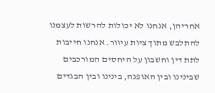אחריהן, אנחנו לא יכולות להרשות לעצמנו להתלבש מתוך ציות עיוור. אנחנו חייבות לתת דין וחשבון על היחסים המורכבים שבינינו ובין האופנה, בינינו ובין הבגדים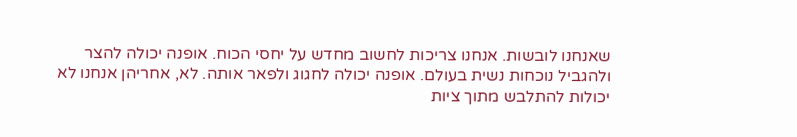שאנחנו לובשות. אנחנו צריכות לחשוב מחדש על יחסי הכוח. אופנה יכולה להצר ולהגביל נוכחות נשית בעולם. אופנה יכולה לחגוג ולפאר אותה. לא, אחריהן אנחנו לא יכולות להתלבש מתוך ציות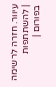עיוור. חזרה לרשימה | להשתתפות בפורום |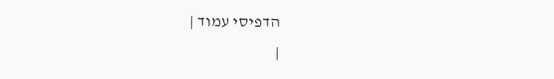הדפיסי עמוד |
|